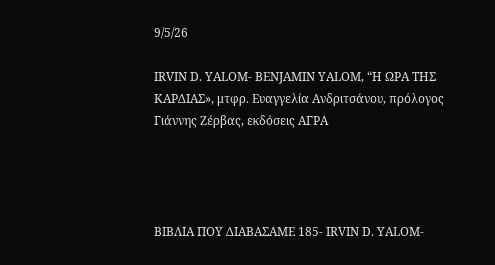9/5/26

IRVIN D. YALOM- BENJAMIN YALOM, “Η ΩΡΑ ΤΗΣ ΚΑΡΔΙΑΣ», μτφρ. Ευαγγελία Ανδριτσάνου, πρόλογος Γιάννης Ζέρβας, εκδόσεις ΑΓΡΑ




ΒΙΒΛΙΑ ΠΟΥ ΔΙΑΒΑΣΑΜΕ 185- IRVIN D. YALOM-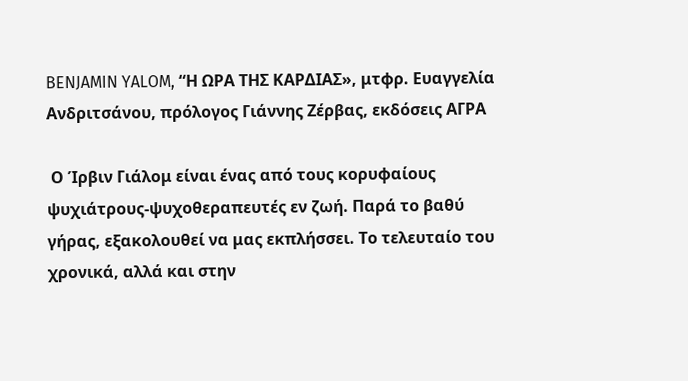BENJAMIN YALOM, “Η ΩΡΑ ΤΗΣ ΚΑΡΔΙΑΣ», μτφρ. Ευαγγελία Ανδριτσάνου, πρόλογος Γιάννης Ζέρβας, εκδόσεις ΑΓΡΑ

 Ο Ίρβιν Γιάλομ είναι ένας από τους κορυφαίους ψυχιάτρους-ψυχοθεραπευτές εν ζωή. Παρά το βαθύ γήρας, εξακολουθεί να μας εκπλήσσει. Το τελευταίο του χρονικά, αλλά και στην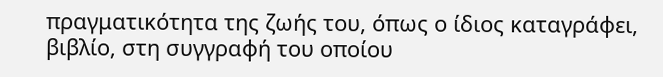πραγματικότητα της ζωής του, όπως ο ίδιος καταγράφει, βιβλίο, στη συγγραφή του οποίου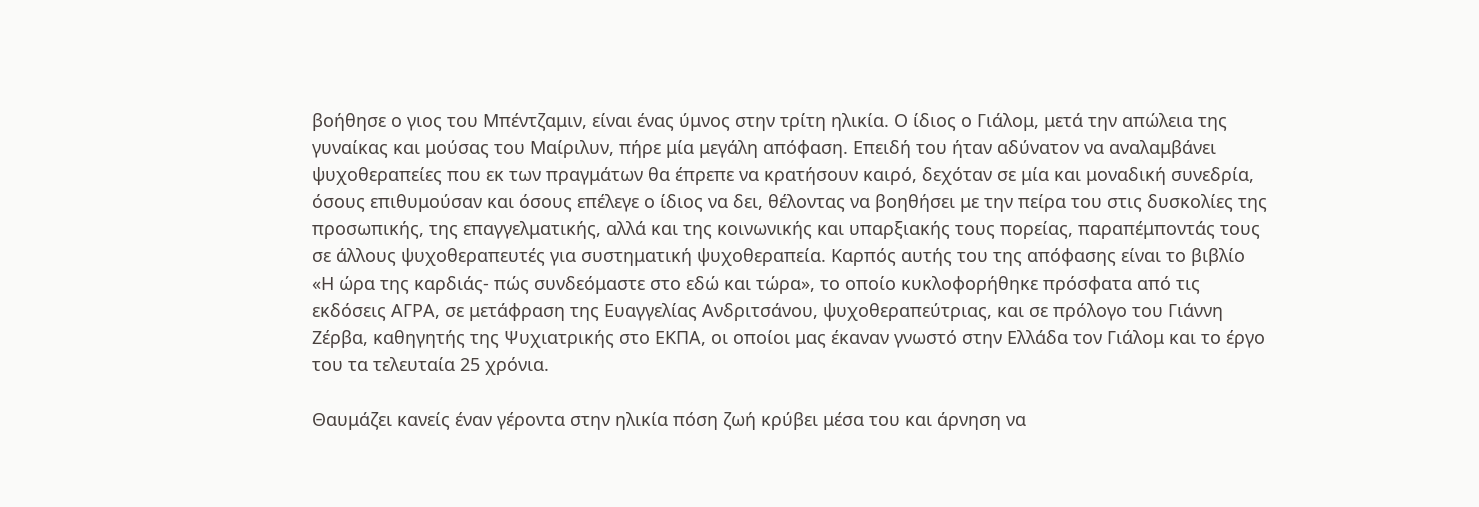βοήθησε ο γιος του Μπέντζαμιν, είναι ένας ύμνος στην τρίτη ηλικία. Ο ίδιος ο Γιάλομ, μετά την απώλεια της γυναίκας και μούσας του Μαίριλυν, πήρε μία μεγάλη απόφαση. Επειδή του ήταν αδύνατον να αναλαμβάνει ψυχοθεραπείες που εκ των πραγμάτων θα έπρεπε να κρατήσουν καιρό, δεχόταν σε μία και μοναδική συνεδρία, όσους επιθυμούσαν και όσους επέλεγε ο ίδιος να δει, θέλοντας να βοηθήσει με την πείρα του στις δυσκολίες της προσωπικής, της επαγγελματικής, αλλά και της κοινωνικής και υπαρξιακής τους πορείας, παραπέμποντάς τους σε άλλους ψυχοθεραπευτές για συστηματική ψυχοθεραπεία. Καρπός αυτής του της απόφασης είναι το βιβλίο «Η ώρα της καρδιάς- πώς συνδεόμαστε στο εδώ και τώρα», το οποίο κυκλοφορήθηκε πρόσφατα από τις εκδόσεις ΑΓΡΑ, σε μετάφραση της Ευαγγελίας Ανδριτσάνου, ψυχοθεραπεύτριας, και σε πρόλογο του Γιάννη Ζέρβα, καθηγητής της Ψυχιατρικής στο ΕΚΠΑ, οι οποίοι μας έκαναν γνωστό στην Ελλάδα τον Γιάλομ και το έργο του τα τελευταία 25 χρόνια.

Θαυμάζει κανείς έναν γέροντα στην ηλικία πόση ζωή κρύβει μέσα του και άρνηση να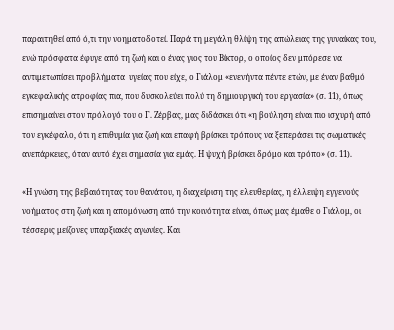παραιτηθεί από ό,τι την νοηματοδοτεί. Παρά τη μεγάλη θλίψη της απώλειας της γυναίκας του, ενώ πρόσφατα έφυγε από τη ζωή και ο ένας γιος του Βίκτορ, ο οποίος δεν μπόρεσε να αντιμετωπίσει προβλήματα  υγείας που είχε, ο Γιάλομ «ενενήντα πέντε ετών, με έναν βαθμό εγκεφαλικής ατροφίας πια, που δυσκολεύει πολύ τη δημιουργική του εργασία» (σ. 11), όπως επισημαίνει στον πρόλογό του ο Γ. Ζέρβας, μας διδάσκει ότι «η βούληση είναι πιο ισχυρή από τον εγκέφαλο, ότι η επιθυμία για ζωή και επαφή βρίσκει τρόπους να ξεπεράσει τις σωματικές ανεπάρκειες, όταν αυτό έχει σημασία για εμάς. Η ψυχή βρίσκει δρόμο και τρόπο» (σ. 11).

«Η γνώση της βεβαιότητας του θανάτου, η διαχείριση της ελευθερίας, η έλλειψη εγγενούς νοήματος στη ζωή και η απομόνωση από την κοινότητα είναι, όπως μας έμαθε ο Γιάλομ, οι τέσσερις μείζονες υπαρξιακές αγωνίες. Και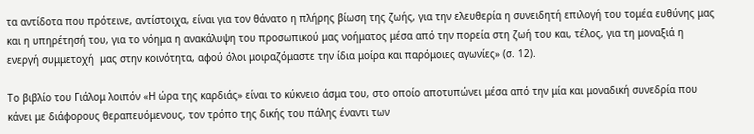τα αντίδοτα που πρότεινε, αντίστοιχα, είναι για τον θάνατο η πλήρης βίωση της ζωής, για την ελευθερία η συνειδητή επιλογή του τομέα ευθύνης μας και η υπηρέτησή του, για το νόημα η ανακάλυψη του προσωπικού μας νοήματος μέσα από την πορεία στη ζωή του και, τέλος, για τη μοναξιά η ενεργή συμμετοχή  μας στην κοινότητα, αφού όλοι μοιραζόμαστε την ίδια μοίρα και παρόμοιες αγωνίες» (σ. 12).

Το βιβλίο του Γιάλομ λοιπόν «Η ώρα της καρδιάς» είναι το κύκνειο άσμα του, στο οποίο αποτυπώνει μέσα από την μία και μοναδική συνεδρία που κάνει με διάφορους θεραπευόμενους, τον τρόπο της δικής του πάλης έναντι των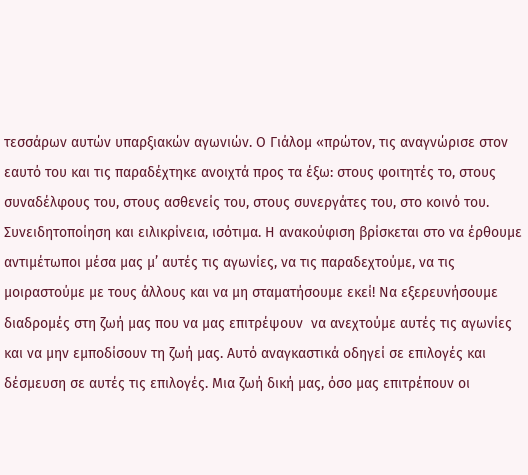τεσσάρων αυτών υπαρξιακών αγωνιών. Ο Γιάλομ «πρώτον, τις αναγνώρισε στον εαυτό του και τις παραδέχτηκε ανοιχτά προς τα έξω: στους φοιτητές το, στους συναδέλφους του, στους ασθενείς του, στους συνεργάτες του, στο κοινό του. Συνειδητοποίηση και ειλικρίνεια, ισότιμα. Η ανακούφιση βρίσκεται στο να έρθουμε αντιμέτωποι μέσα μας μ’ αυτές τις αγωνίες, να τις παραδεχτούμε, να τις μοιραστούμε με τους άλλους και να μη σταματήσουμε εκεί! Να εξερευνήσουμε διαδρομές στη ζωή μας που να μας επιτρέψουν  να ανεχτούμε αυτές τις αγωνίες και να μην εμποδίσουν τη ζωή μας. Αυτό αναγκαστικά οδηγεί σε επιλογές και δέσμευση σε αυτές τις επιλογές. Μια ζωή δική μας, όσο μας επιτρέπουν οι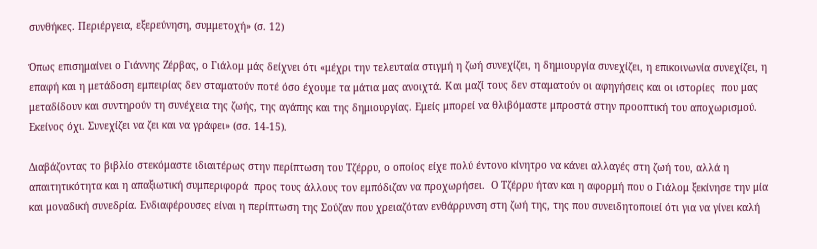συνθήκες. Περιέργεια, εξερεύνηση, συμμετοχή» (σ. 12)

Όπως επισημαίνει ο Γιάννης Ζέρβας, ο Γιάλομ μάς δείχνει ότι «μέχρι την τελευταία στιγμή η ζωή συνεχίζει, η δημιουργία συνεχίζει, η επικοινωνία συνεχίζει, η επαφή και η μετάδοση εμπειρίας δεν σταματούν ποτέ όσο έχουμε τα μάτια μας ανοιχτά. Και μαζί τους δεν σταματούν οι αφηγήσεις και οι ιστορίες  που μας μεταδίδουν και συντηρούν τη συνέχεια της ζωής, της αγάπης και της δημιουργίας. Εμείς μπορεί να θλιβόμαστε μπροστά στην προοπτική του αποχωρισμού. Εκείνος όχι. Συνεχίζει να ζει και να γράφει» (σσ. 14-15).

Διαβάζοντας το βιβλίο στεκόμαστε ιδιαιτέρως στην περίπτωση του Τζέρρυ, ο οποίος είχε πολύ έντονο κίνητρο να κάνει αλλαγές στη ζωή του, αλλά η απαιτητικότητα και η απαξιωτική συμπεριφορά  προς τους άλλους τον εμπόδιζαν να προχωρήσει.  Ο Τζέρρυ ήταν και η αφορμή που ο Γιάλομ ξεκίνησε την μία και μοναδική συνεδρία. Ενδιαφέρουσες είναι η περίπτωση της Σούζαν που χρειαζόταν ενθάρρυνση στη ζωή της, της που συνειδητοποιεί ότι για να γίνει καλή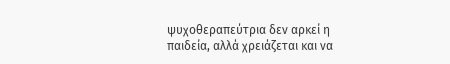ψυχοθεραπεύτρια δεν αρκεί η παιδεία, αλλά χρειάζεται και να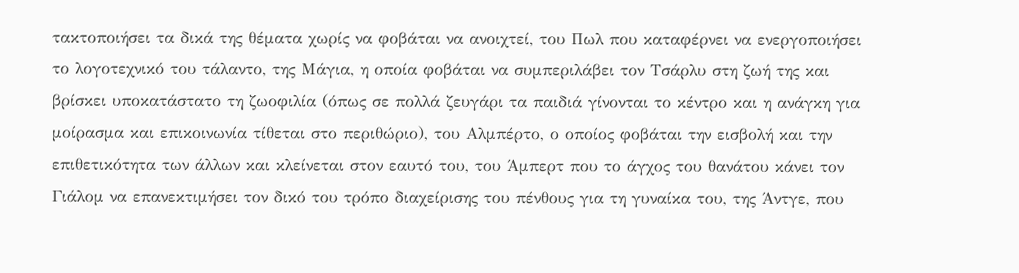τακτοποιήσει τα δικά της θέματα χωρίς να φοβάται να ανοιχτεί, του Πωλ που καταφέρνει να ενεργοποιήσει το λογοτεχνικό του τάλαντο, της Μάγια, η οποία φοβάται να συμπεριλάβει τον Τσάρλυ στη ζωή της και βρίσκει υποκατάστατο τη ζωοφιλία (όπως σε πολλά ζευγάρι τα παιδιά γίνονται το κέντρο και η ανάγκη για μοίρασμα και επικοινωνία τίθεται στο περιθώριο), του Αλμπέρτο, ο οποίος φοβάται την εισβολή και την επιθετικότητα των άλλων και κλείνεται στον εαυτό του, του Άμπερτ που το άγχος του θανάτου κάνει τον Γιάλομ να επανεκτιμήσει τον δικό του τρόπο διαχείρισης του πένθους για τη γυναίκα του, της Άντγε, που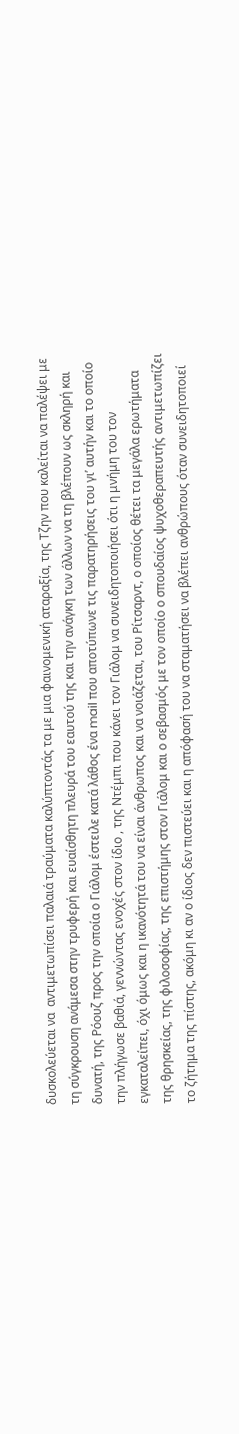δυσκολεύεται να  αντιμετωπίσει παλαιά τραύματα καλύπτοντάς τα με μια φαινομενική αταραξία, της Τζην που καλείται να παλέψει με τη σύγκρουση ανάμεσα στην τρυφερή και ευαίσθητη πλευρά του εαυτού της και την ανάγκη των άλλων να τη βλέπουν ως σκληρή και δυνατή, της Ρόουζ προς την οποία ο Γιάλομ έστειλε κατά λάθος ένα mail που αποτύπωνε τις παρατηρήσεις του γι’ αυτήν και το οποίο την πλήγωσε βαθιά, γεννώντας ενοχές στον ίδιο , της Ντέμπι που κάνει τον Γιάλομ να συνειδητοποιήσει ότι η μνήμη του τον εγκαταλείπει, όχι όμως και η ικανότητά του να είναι άνθρωπος και να νοιάζεται, του Ρίτσαρντ, ο οποίος θέτει τα μεγάλα ερωτήματα της θρησκείας, της φιλοσοφίας, της επιστήμης στον Γιάλομ και ο σεβασμός με τον οποίο ο σπουδαίος ψυχοθεραπευτής αντιμετωπίζει το ζήτημα της πίστης, ακόμη κι αν ο ίδιος δεν πιστεύει και η απόφασή του να σταματήσει να βλέπει ανθρώπους όταν συνειδητοποιεί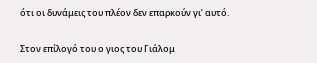ότι οι δυνάμεις του πλέον δεν επαρκούν γι’ αυτό.

Στον επίλογό του ο γιος του Γιάλομ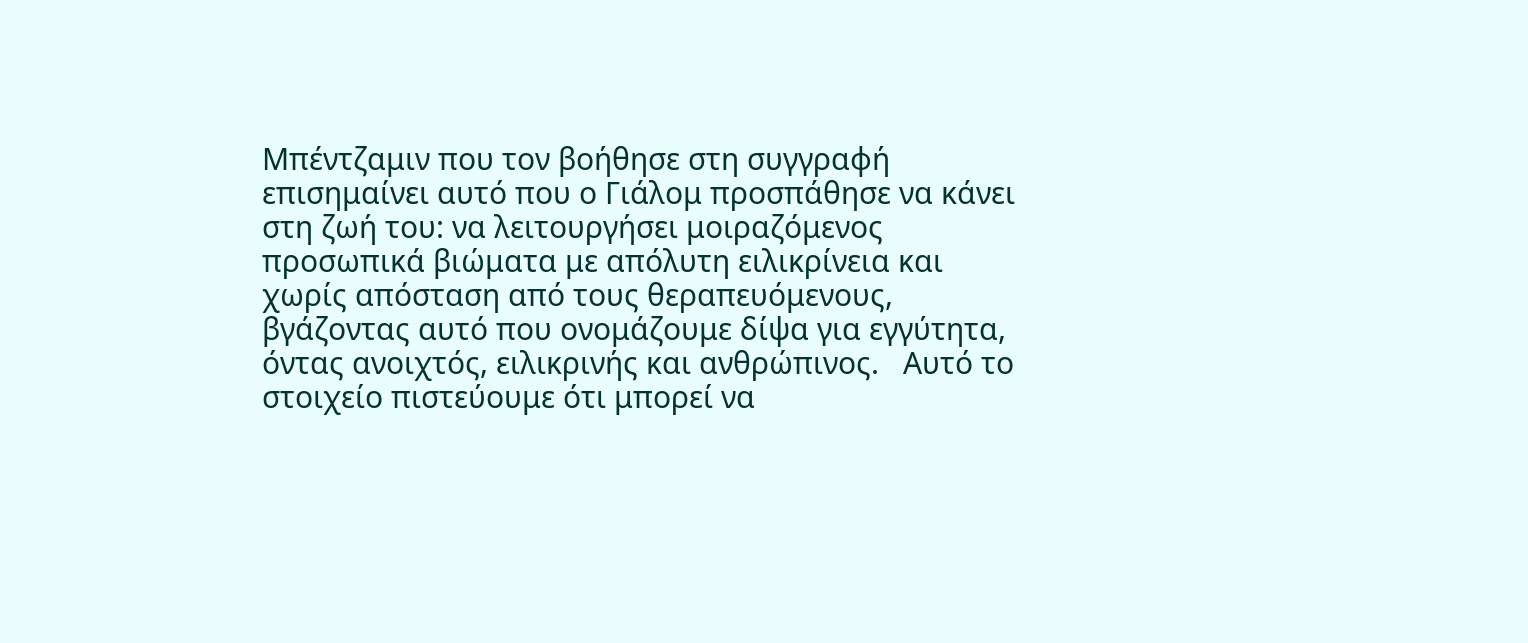Μπέντζαμιν που τον βοήθησε στη συγγραφή επισημαίνει αυτό που ο Γιάλομ προσπάθησε να κάνει στη ζωή του: να λειτουργήσει μοιραζόμενος προσωπικά βιώματα με απόλυτη ειλικρίνεια και χωρίς απόσταση από τους θεραπευόμενους, βγάζοντας αυτό που ονομάζουμε δίψα για εγγύτητα, όντας ανοιχτός, ειλικρινής και ανθρώπινος.   Αυτό το στοιχείο πιστεύουμε ότι μπορεί να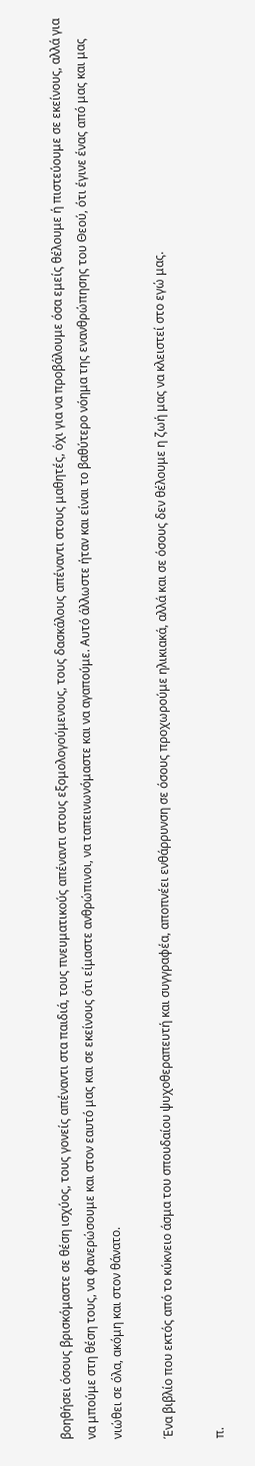βοηθήσει όσους βρισκόμαστε σε θέση ισχύος, τους γονείς απέναντι στα παιδιά, τους πνευματικούς απέναντι στους εξομολογούμενους, τους δασκάλους απέναντι στους μαθητές, όχι για να προβάλουμε όσα εμείς θέλουμε ή πιστεύουμε σε εκείνους, αλλά για να μπούμε στη θέση τους, να φανερώσουμε και στον εαυτό μας και σε εκείνους ότι είμαστε ανθρώπινοι, να ταπεινωνόμαστε και να αγαπούμε. Αυτό άλλωστε ήταν και είναι το βαθύτερο νόημα της ενανθρώπησης του Θεού, ότι έγινε ένας από μας και μας νιώθει σε όλα, ακόμη και στον θάνατο.

Ένα βιβλίο που εκτός από το κύκνειο άσμα του σπουδαίου ψυχοθεραπευτή και συγγραφέα, αποπνέει ενθάρρυνση σε όσους προχωρούμε ηλικιακά, αλλά και σε όσους δεν θέλουμε η ζωή μας να κλειστεί στο εγώ μας.

π.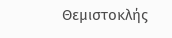Θεμιστοκλής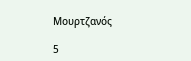Μουρτζανός

5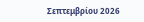Σεπτεμβρίου 2026